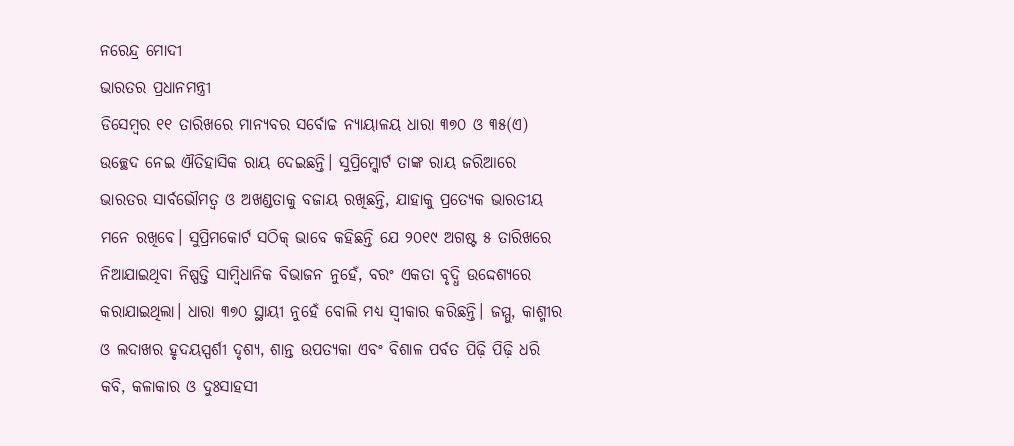ନରେନ୍ଦ୍ର ମୋଦୀ
ଭାରତର ପ୍ରଧାନମନ୍ତ୍ରୀ
ଡିସେମ୍ବର ୧୧ ତାରିଖରେ ମାନ୍ୟବର ସର୍ବୋଚ୍ଚ ନ୍ୟାୟାଳୟ ଧାରା ୩୭୦ ଓ ୩୫(ଏ) ଉଚ୍ଛେଦ ନେଇ ଐତିହାସିକ ରାୟ ଦେଇଛନ୍ତି। ସୁପ୍ରିମ୍କୋର୍ଟ ତାଙ୍କ ରାୟ ଜରିଆରେ ଭାରତର ସାର୍ବଭୌମତ୍ୱ ଓ ଅଖଣ୍ଡତାକୁ ବଜାୟ ରଖିଛନ୍ତି, ଯାହାକୁ ପ୍ରତ୍ୟେକ ଭାରତୀୟ ମନେ ରଖିବେ। ସୁପ୍ରିମକୋର୍ଟ ସଠିକ୍ ଭାବେ କହିଛନ୍ତି ଯେ ୨୦୧୯ ଅଗଷ୍ଟ ୫ ତାରିଖରେ ନିଆଯାଇଥିବା ନିଷ୍ପତ୍ତି ସାମ୍ବିଧାନିକ ବିଭାଜନ ନୁହେଁ, ବରଂ ଏକତା ବୃଦ୍ଧି ଉଦ୍ଦେଶ୍ୟରେ କରାଯାଇଥିଲା। ଧାରା ୩୭୦ ସ୍ଥାୟୀ ନୁହେଁ ବୋଲି ମଧ୍ୟ ସ୍ୱୀକାର କରିଛନ୍ତି। ଜମ୍ମୁ, କାଶ୍ମୀର ଓ ଲଦାଖର ହୃଦୟସ୍ପର୍ଶୀ ଦୃଶ୍ୟ, ଶାନ୍ତ ଉପତ୍ୟକା ଏବଂ ବିଶାଳ ପର୍ବତ ପିଢ଼ି ପିଢ଼ି ଧରି କବି, କଳାକାର ଓ ଦୁଃସାହସୀ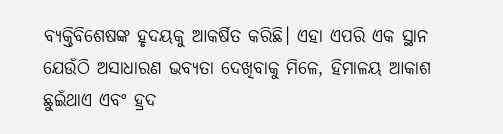ବ୍ୟକ୍ତିବିଶେଷଙ୍କ ହୃଦୟକୁ ଆକର୍ଷିତ କରିଛି। ଏହା ଏପରି ଏକ ସ୍ଥାନ ଯେଉଁଠି ଅସାଧାରଣ ଭବ୍ୟତା ଦେଖିବାକୁ ମିଳେ, ହିମାଳୟ ଆକାଶ ଛୁଇଁଥାଏ ଏବଂ ହ୍ରଦ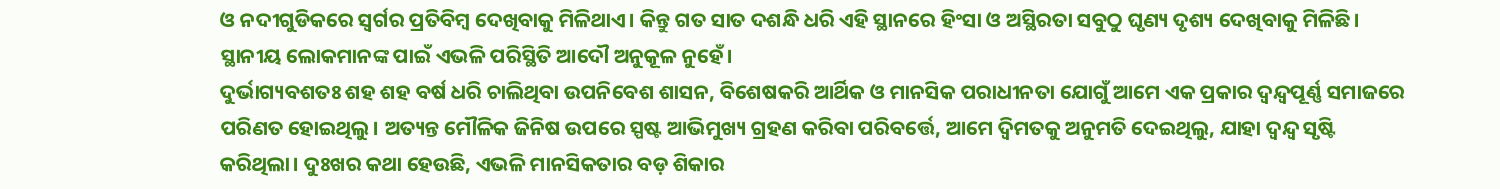ଓ ନଦୀଗୁଡିକରେ ସ୍ୱର୍ଗର ପ୍ରତିବିମ୍ବ ଦେଖିବାକୁ ମିଳିଥାଏ। କିନ୍ତୁ ଗତ ସାତ ଦଶନ୍ଧି ଧରି ଏହି ସ୍ଥାନରେ ହିଂସା ଓ ଅସ୍ଥିରତା ସବୁଠୁ ଘୃଣ୍ୟ ଦୃଶ୍ୟ ଦେଖିବାକୁ ମିଳିଛି। ସ୍ଥାନୀୟ ଲୋକମାନଙ୍କ ପାଇଁ ଏଭଳି ପରିସ୍ଥିତି ଆଦୌ ଅନୁକୂଳ ନୁହେଁ।
ଦୁର୍ଭାଗ୍ୟବଶତଃ ଶହ ଶହ ବର୍ଷ ଧରି ଚାଲିଥିବା ଉପନିବେଶ ଶାସନ, ବିଶେଷକରି ଆର୍ଥିକ ଓ ମାନସିକ ପରାଧୀନତା ଯୋଗୁଁ ଆମେ ଏକ ପ୍ରକାର ଦ୍ୱନ୍ଦ୍ୱପୂର୍ଣ୍ଣ ସମାଜରେ ପରିଣତ ହୋଇଥିଲୁ। ଅତ୍ୟନ୍ତ ମୌଳିକ ଜିନିଷ ଉପରେ ସ୍ପଷ୍ଟ ଆଭିମୁଖ୍ୟ ଗ୍ରହଣ କରିବା ପରିବର୍ତ୍ତେ, ଆମେ ଦ୍ୱିମତକୁ ଅନୁମତି ଦେଇଥିଲୁ, ଯାହା ଦ୍ୱନ୍ଦ୍ୱ ସୃଷ୍ଟି କରିଥିଲା। ଦୁଃଖର କଥା ହେଉଛି, ଏଭଳି ମାନସିକତାର ବଡ଼ ଶିକାର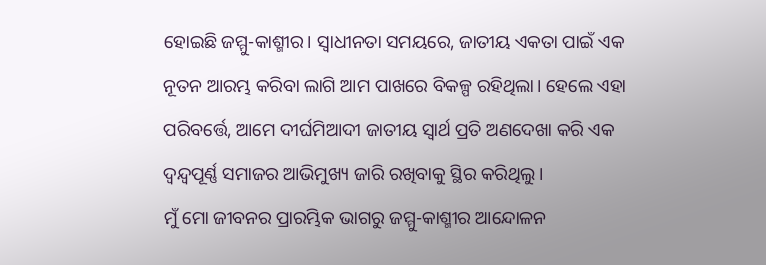ହୋଇଛି ଜମ୍ମୁ-କାଶ୍ମୀର। ସ୍ୱାଧୀନତା ସମୟରେ, ଜାତୀୟ ଏକତା ପାଇଁ ଏକ ନୂତନ ଆରମ୍ଭ କରିବା ଲାଗି ଆମ ପାଖରେ ବିକଳ୍ପ ରହିଥିଲା। ହେଲେ ଏହା ପରିବର୍ତ୍ତେ, ଆମେ ଦୀର୍ଘମିଆଦୀ ଜାତୀୟ ସ୍ୱାର୍ଥ ପ୍ରତି ଅଣଦେଖା କରି ଏକ ଦ୍ୱନ୍ଦ୍ୱପୂର୍ଣ୍ଣ ସମାଜର ଆଭିମୁଖ୍ୟ ଜାରି ରଖିବାକୁ ସ୍ଥିର କରିଥିଲୁ।
ମୁଁ ମୋ ଜୀବନର ପ୍ରାରମ୍ଭିକ ଭାଗରୁ ଜମ୍ମୁ-କାଶ୍ମୀର ଆନ୍ଦୋଳନ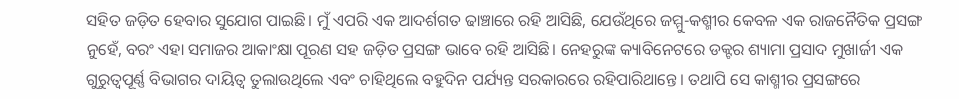ସହିତ ଜଡ଼ିତ ହେବାର ସୁଯୋଗ ପାଇଛି। ମୁଁ ଏପରି ଏକ ଆଦର୍ଶଗତ ଢାଞ୍ଚାରେ ରହି ଆସିଛି, ଯେଉଁଥିରେ ଜମ୍ମୁ-କଶ୍ମୀର କେବଳ ଏକ ରାଜନୈତିକ ପ୍ରସଙ୍ଗ ନୁହେଁ, ବରଂ ଏହା ସମାଜର ଆକାଂକ୍ଷା ପୂରଣ ସହ ଜଡ଼ିତ ପ୍ରସଙ୍ଗ ଭାବେ ରହି ଆସିଛି। ନେହରୁଙ୍କ କ୍ୟାବିନେଟରେ ଡକ୍ଟର ଶ୍ୟାମା ପ୍ରସାଦ ମୁଖାର୍ଜୀ ଏକ ଗୁରୁତ୍ୱପୂର୍ଣ୍ଣ ବିଭାଗର ଦାୟିତ୍ୱ ତୁଲାଉଥିଲେ ଏବଂ ଚାହିଥିଲେ ବହୁଦିନ ପର୍ଯ୍ୟନ୍ତ ସରକାରରେ ରହିପାରିଥାନ୍ତେ। ତଥାପି ସେ କାଶ୍ମୀର ପ୍ରସଙ୍ଗରେ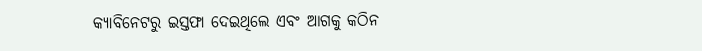କ୍ୟାବିନେଟରୁ ଇସ୍ତଫା ଦେଇଥିଲେ ଏବଂ ଆଗକୁ କଠିନ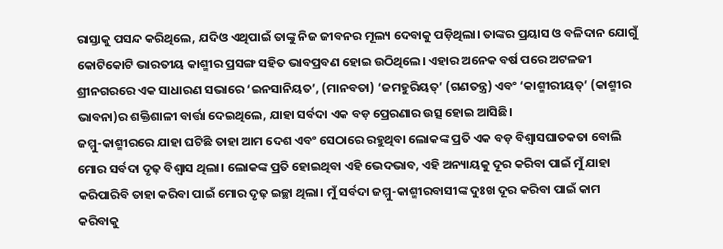ରାସ୍ତାକୁ ପସନ୍ଦ କରିଥିଲେ, ଯଦିଓ ଏଥିପାଇଁ ତାଙ୍କୁ ନିଜ ଜୀବନର ମୂଲ୍ୟ ଦେବାକୁ ପଡ଼ିଥିଲା। ତାଙ୍କର ପ୍ରୟାସ ଓ ବଳିଦାନ ଯୋଗୁଁ କୋଟିକୋଟି ଭାରତୀୟ କାଶ୍ମୀର ପ୍ରସଙ୍ଗ ସହିତ ଭାବପ୍ରବଣ ହୋଇ ଉଠିଥିଲେ। ଏହାର ଅନେକ ବର୍ଷ ପରେ ଅଟଳଜୀ ଶ୍ରୀନଗରରେ ଏକ ସାଧାରଣ ସଭାରେ ‘ଇନସାନିୟତ’, (ମାନବତା) ‘ଜମହୁରିୟତ୍’ (ଗଣତନ୍ତ୍ର) ଏବଂ ‘କାଶ୍ମୀରୀୟତ୍’ (କାଶ୍ମୀର ଭାବନା)ର ଶକ୍ତିଶାଳୀ ବାର୍ତ୍ତା ଦେଇଥିଲେ, ଯାହା ସର୍ବଦା ଏକ ବଡ଼ ପ୍ରେରଣାର ଉତ୍ସ ହୋଇ ଆସିଛି।
ଜମ୍ମୁ-କାଶ୍ମୀରରେ ଯାହା ଘଟିଛି ତାହା ଆମ ଦେଶ ଏବଂ ସେଠାରେ ରହୁଥିବା ଲୋକଙ୍କ ପ୍ରତି ଏକ ବଡ଼ ବିଶ୍ୱାସଘାତକତା ବୋଲି ମୋର ସର୍ବଦା ଦୃଢ଼ ବିଶ୍ୱାସ ଥିଲା। ଲୋକଙ୍କ ପ୍ରତି ହୋଇଥିବା ଏହି ଭେଦଭାବ, ଏହି ଅନ୍ୟାୟକୁ ଦୂର କରିବା ପାଇଁ ମୁଁ ଯାହା କରିପାରିବି ତାହା କରିବା ପାଇଁ ମୋର ଦୃଢ଼ ଇଚ୍ଛା ଥିଲା। ମୁଁ ସର୍ବଦା ଜମ୍ମୁ-କାଶ୍ମୀରବାସୀଙ୍କ ଦୁଃଖ ଦୂର କରିବା ପାଇଁ କାମ କରିବାକୁ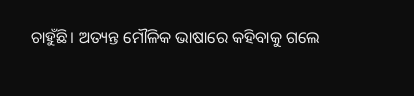ଚାହୁଁଛି। ଅତ୍ୟନ୍ତ ମୌଳିକ ଭାଷାରେ କହିବାକୁ ଗଲେ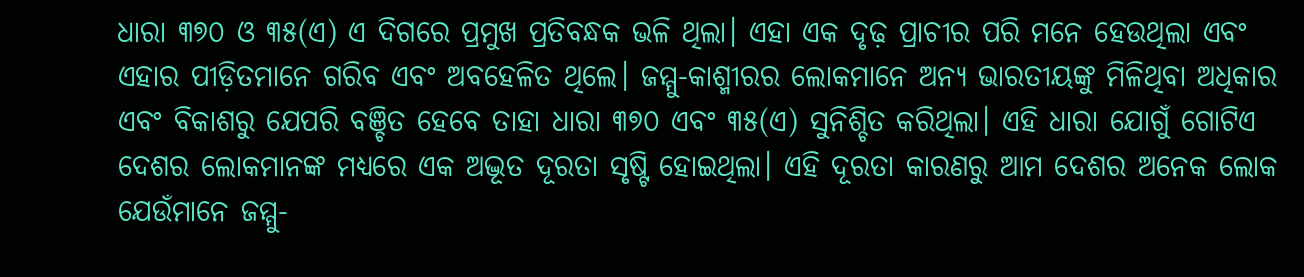ଧାରା ୩୭୦ ଓ ୩୫(ଏ) ଏ ଦିଗରେ ପ୍ରମୁଖ ପ୍ରତିବନ୍ଧକ ଭଳି ଥିଲା। ଏହା ଏକ ଦୃଢ଼ ପ୍ରାଚୀର ପରି ମନେ ହେଉଥିଲା ଏବଂ ଏହାର ପୀଡ଼ିତମାନେ ଗରିବ ଏବଂ ଅବହେଳିତ ଥିଲେ। ଜମ୍ମୁ-କାଶ୍ମୀରର ଲୋକମାନେ ଅନ୍ୟ ଭାରତୀୟଙ୍କୁ ମିଳିଥିବା ଅଧିକାର ଏବଂ ବିକାଶରୁ ଯେପରି ବଞ୍ଚିତ ହେବେ ତାହା ଧାରା ୩୭୦ ଏବଂ ୩୫(ଏ) ସୁନିଶ୍ଚିତ କରିଥିଲା। ଏହି ଧାରା ଯୋଗୁଁ ଗୋଟିଏ ଦେଶର ଲୋକମାନଙ୍କ ମଧ୍ୟରେ ଏକ ଅଦ୍ଭୂତ ଦୂରତା ସୃଷ୍ଟି ହୋଇଥିଲା। ଏହି ଦୂରତା କାରଣରୁ ଆମ ଦେଶର ଅନେକ ଲୋକ ଯେଉଁମାନେ ଜମ୍ମୁ-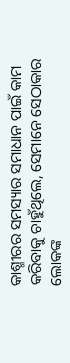କାଶ୍ମୀରର ସମସ୍ୟାର ସମାଧାନ ପାଇଁ କାମ କରିବାକୁ ଚାହୁଁଥିଲେ, ସେମାନେ ସେଠାକାର ଲୋକଙ୍କ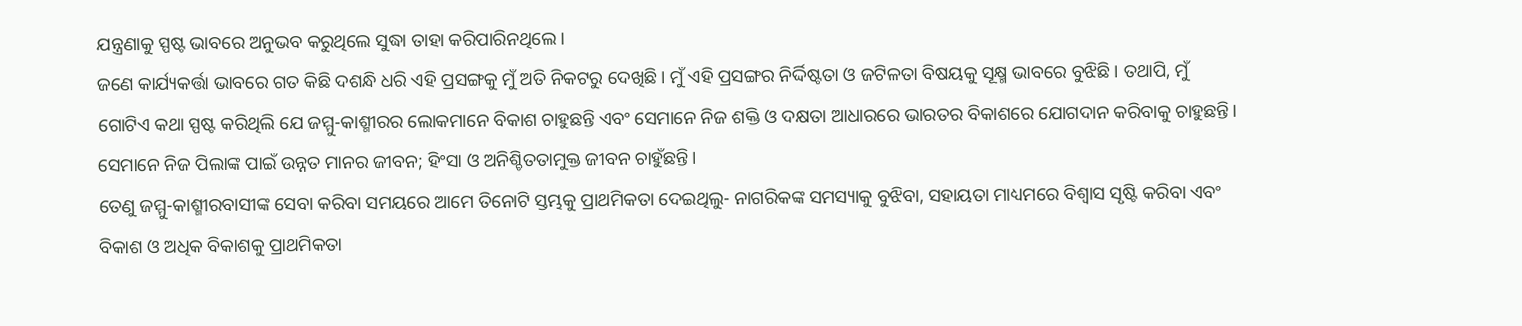ଯନ୍ତ୍ରଣାକୁ ସ୍ପଷ୍ଟ ଭାବରେ ଅନୁଭବ କରୁଥିଲେ ସୁଦ୍ଧା ତାହା କରିପାରିନଥିଲେ।
ଜଣେ କାର୍ଯ୍ୟକର୍ତ୍ତା ଭାବରେ ଗତ କିଛି ଦଶନ୍ଧି ଧରି ଏହି ପ୍ରସଙ୍ଗକୁ ମୁଁ ଅତି ନିକଟରୁ ଦେଖିଛି। ମୁଁ ଏହି ପ୍ରସଙ୍ଗର ନିର୍ଦ୍ଦିଷ୍ଟତା ଓ ଜଟିଳତା ବିଷୟକୁ ସୂକ୍ଷ୍ମ ଭାବରେ ବୁଝିଛି। ତଥାପି, ମୁଁ ଗୋଟିଏ କଥା ସ୍ପଷ୍ଟ କରିଥିଲି ଯେ ଜମ୍ମୁ-କାଶ୍ମୀରର ଲୋକମାନେ ବିକାଶ ଚାହୁଛନ୍ତି ଏବଂ ସେମାନେ ନିଜ ଶକ୍ତି ଓ ଦକ୍ଷତା ଆଧାରରେ ଭାରତର ବିକାଶରେ ଯୋଗଦାନ କରିବାକୁ ଚାହୁଛନ୍ତି। ସେମାନେ ନିଜ ପିଲାଙ୍କ ପାଇଁ ଉନ୍ନତ ମାନର ଜୀବନ; ହିଂସା ଓ ଅନିଶ୍ଚିତତାମୁକ୍ତ ଜୀବନ ଚାହୁଁଛନ୍ତି।
ତେଣୁ ଜମ୍ମୁ-କାଶ୍ମୀରବାସୀଙ୍କ ସେବା କରିବା ସମୟରେ ଆମେ ତିନୋଟି ସ୍ତମ୍ଭକୁ ପ୍ରାଥମିକତା ଦେଇଥିଲୁ- ନାଗରିକଙ୍କ ସମସ୍ୟାକୁ ବୁଝିବା, ସହାୟତା ମାଧ୍ୟମରେ ବିଶ୍ୱାସ ସୃଷ୍ଟି କରିବା ଏବଂ ବିକାଶ ଓ ଅଧିକ ବିକାଶକୁ ପ୍ରାଥମିକତା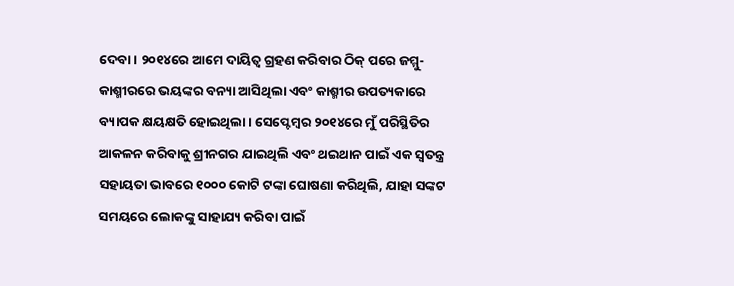ଦେବା। ୨୦୧୪ରେ ଆମେ ଦାୟିତ୍ୱ ଗ୍ରହଣ କରିବାର ଠିକ୍ ପରେ ଜମ୍ମୁ-କାଶ୍ମୀରରେ ଭୟଙ୍କର ବନ୍ୟା ଆସିଥିଲା ଏବଂ କାଶ୍ମୀର ଉପତ୍ୟକାରେ ବ୍ୟାପକ କ୍ଷୟକ୍ଷତି ହୋଇଥିଲା। ସେପ୍ଟେମ୍ବର ୨୦୧୪ରେ ମୁଁ ପରିସ୍ଥିତିର ଆକଳନ କରିବାକୁ ଶ୍ରୀନଗର ଯାଇଥିଲି ଏବଂ ଥଇଥାନ ପାଇଁ ଏକ ସ୍ୱତନ୍ତ୍ର ସହାୟତା ଭାବରେ ୧୦୦୦ କୋଟି ଟଙ୍କା ଘୋଷଣା କରିଥିଲି, ଯାହା ସଙ୍କଟ ସମୟରେ ଲୋକଙ୍କୁ ସାହାଯ୍ୟ କରିବା ପାଇଁ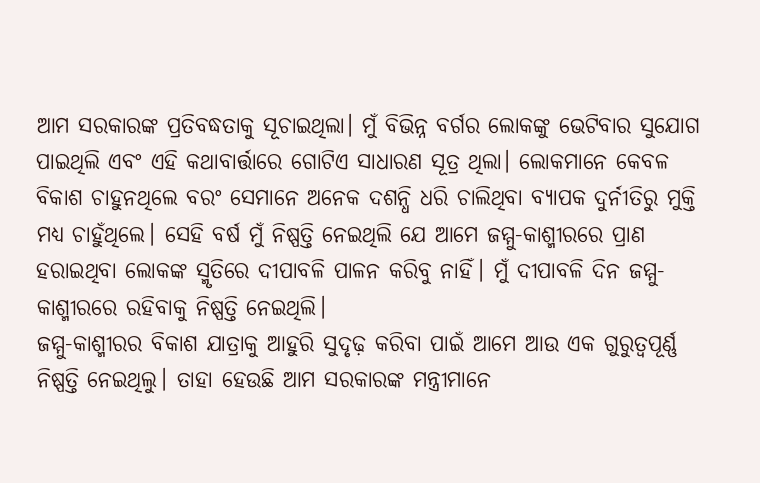ଆମ ସରକାରଙ୍କ ପ୍ରତିବଦ୍ଧତାକୁ ସୂଚାଇଥିଲା। ମୁଁ ବିଭିନ୍ନ ବର୍ଗର ଲୋକଙ୍କୁ ଭେଟିବାର ସୁଯୋଗ ପାଇଥିଲି ଏବଂ ଏହି କଥାବାର୍ତ୍ତାରେ ଗୋଟିଏ ସାଧାରଣ ସୂତ୍ର ଥିଲା। ଲୋକମାନେ କେବଳ ବିକାଶ ଚାହୁନଥିଲେ ବରଂ ସେମାନେ ଅନେକ ଦଶନ୍ଧି ଧରି ଚାଲିଥିବା ବ୍ୟାପକ ଦୁର୍ନୀତିରୁ ମୁକ୍ତି ମଧ୍ୟ ଚାହୁଁଥିଲେ। ସେହି ବର୍ଷ ମୁଁ ନିଷ୍ପତ୍ତି ନେଇଥିଲି ଯେ ଆମେ ଜମ୍ମୁ-କାଶ୍ମୀରରେ ପ୍ରାଣ ହରାଇଥିବା ଲୋକଙ୍କ ସ୍ମୃତିରେ ଦୀପାବଳି ପାଳନ କରିବୁ ନାହିଁ। ମୁଁ ଦୀପାବଳି ଦିନ ଜମ୍ମୁ-କାଶ୍ମୀରରେ ରହିବାକୁ ନିଷ୍ପତ୍ତି ନେଇଥିଲି।
ଜମ୍ମୁ-କାଶ୍ମୀରର ବିକାଶ ଯାତ୍ରାକୁ ଆହୁରି ସୁଦୃଢ଼ କରିବା ପାଇଁ ଆମେ ଆଉ ଏକ ଗୁରୁତ୍ୱପୂର୍ଣ୍ଣ ନିଷ୍ପତ୍ତି ନେଇଥିଲୁ। ତାହା ହେଉଛି ଆମ ସରକାରଙ୍କ ମନ୍ତ୍ରୀମାନେ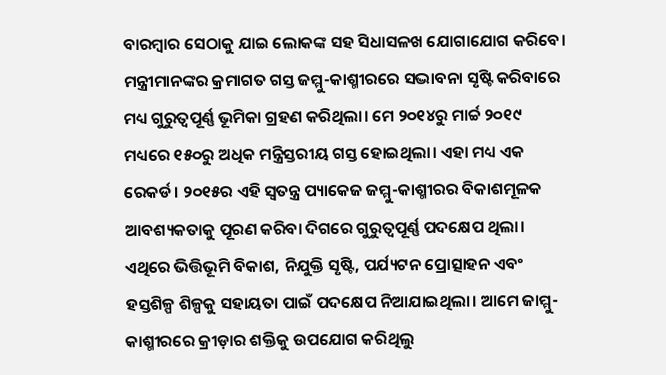ବାରମ୍ବାର ସେଠାକୁ ଯାଇ ଲୋକଙ୍କ ସହ ସିଧାସଳଖ ଯୋଗାଯୋଗ କରିବେ। ମନ୍ତ୍ରୀମାନଙ୍କର କ୍ରମାଗତ ଗସ୍ତ ଜମ୍ମୁ-କାଶ୍ମୀରରେ ସଦ୍ଭାବନା ସୃଷ୍ଟି କରିବାରେ ମଧ୍ୟ ଗୁରୁତ୍ୱପୂର୍ଣ୍ଣ ଭୂମିକା ଗ୍ରହଣ କରିଥିଲା। ମେ ୨୦୧୪ରୁ ମାର୍ଚ୍ଚ ୨୦୧୯ ମଧ୍ୟରେ ୧୫୦ରୁ ଅଧିକ ମନ୍ତ୍ରିସ୍ତରୀୟ ଗସ୍ତ ହୋଇଥିଲା। ଏହା ମଧ୍ୟ ଏକ ରେକର୍ଡ। ୨୦୧୫ର ଏହି ସ୍ୱତନ୍ତ୍ର ପ୍ୟାକେଜ ଜମ୍ମୁ-କାଶ୍ମୀରର ବିକାଶମୂଳକ ଆବଶ୍ୟକତାକୁ ପୂରଣ କରିବା ଦିଗରେ ଗୁରୁତ୍ୱପୂର୍ଣ୍ଣ ପଦକ୍ଷେପ ଥିଲା। ଏଥିରେ ଭିତ୍ତିଭୂମି ବିକାଶ, ନିଯୁକ୍ତି ସୃଷ୍ଟି, ପର୍ଯ୍ୟଟନ ପ୍ରୋତ୍ସାହନ ଏବଂ ହସ୍ତଶିଳ୍ପ ଶିଳ୍ପକୁ ସହାୟତା ପାଇଁ ପଦକ୍ଷେପ ନିଆଯାଇଥିଲା। ଆମେ ଜାମ୍ମୁ-କାଶ୍ମୀରରେ କ୍ରୀଡ଼ାର ଶକ୍ତିକୁ ଉପଯୋଗ କରିଥିଲୁ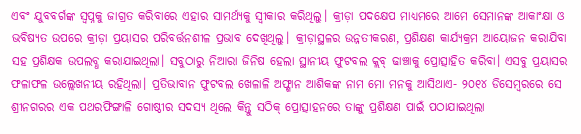ଏବଂ ଯୁବବର୍ଗଙ୍କ ସ୍ୱପ୍ନକୁ ଜାଗ୍ରତ କରିବାରେ ଏହାର ସାମର୍ଥ୍ୟକୁ ସ୍ୱୀକାର କରିଥିଲୁ। କ୍ରୀଡ଼ା ପଦକ୍ଷେପ ମାଧ୍ୟମରେ ଆମେ ସେମାନଙ୍କ ଆକାଂକ୍ଷା ଓ ଭବିଷ୍ୟତ ଉପରେ କ୍ରୀଡ଼ା ପ୍ରୟାସର ପରିବର୍ତ୍ତନଶୀଳ ପ୍ରଭାବ ଦେଖିଥିଲୁ। କ୍ରୀଡ଼ାସ୍ଥଳର ଉନ୍ନତୀକରଣ, ପ୍ରଶିକ୍ଷଣ କାର୍ଯ୍ୟକ୍ରମ ଆୟୋଜନ କରାଯିବା ସହ ପ୍ରଶିକ୍ଷକ ଉପଲବ୍ଧ କରାଯାଇଥିଲା। ସବୁଠାରୁ ନିଆରା ଜିନିଷ ହେଲା ସ୍ଥାନୀୟ ଫୁଟବଲ କ୍ଲବ୍ ଢାଞ୍ଚାକୁ ପ୍ରୋତ୍ସାହିତ କରିବା। ଏସବୁ ପ୍ରୟାସର ଫଳାଫଳ ଉଲ୍ଲେଖନୀୟ ରହିଥିଲା। ପ୍ରତିଭାବାନ ଫୁଟବଲ ଖେଳାଳି ଅଫ୍ଶାନ ଆଶିକଙ୍କ ନାମ ମୋ ମନକୁ ଆସିଥାଏ- ୨୦୧୪ ଡିସେମ୍ବରରେ ସେ ଶ୍ରୀନଗରର ଏକ ପଥରଫିଙ୍ଗାଳି ଗୋଷ୍ଠୀର ସଦସ୍ୟ ଥିଲେ କିନ୍ତୁ ସଠିକ୍ ପ୍ରୋତ୍ସାହନରେ ତାଙ୍କୁ ପ୍ରଶିକ୍ଷଣ ପାଇଁ ପଠାଯାଇଥିଲା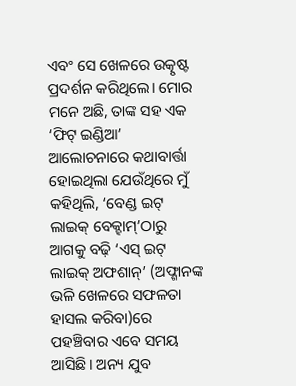ଏବଂ ସେ ଖେଳରେ ଉତ୍କୃଷ୍ଟ ପ୍ରଦର୍ଶନ କରିଥିଲେ। ମୋର ମନେ ଅଛି, ତାଙ୍କ ସହ ଏକ ‘ଫିଟ୍ ଇଣ୍ଡିଆ’ ଆଲୋଚନାରେ କଥାବାର୍ତ୍ତା ହୋଇଥିଲା ଯେଉଁଥିରେ ମୁଁ କହିଥିଲି, ‘ବେଣ୍ଡ ଇଟ୍ ଲାଇକ୍ ବେକ୍ହାମ୍’ଠାରୁ ଆଗକୁ ବଢ଼ି ‘ଏସ୍ ଇଟ୍ ଲାଇକ୍ ଅଫଶାନ୍’ (ଅଫ୍ଶାନଙ୍କ ଭଳି ଖେଳରେ ସଫଳତା ହାସଲ କରିବା)ରେ ପହଞ୍ଚିବାର ଏବେ ସମୟ ଆସିଛି। ଅନ୍ୟ ଯୁବ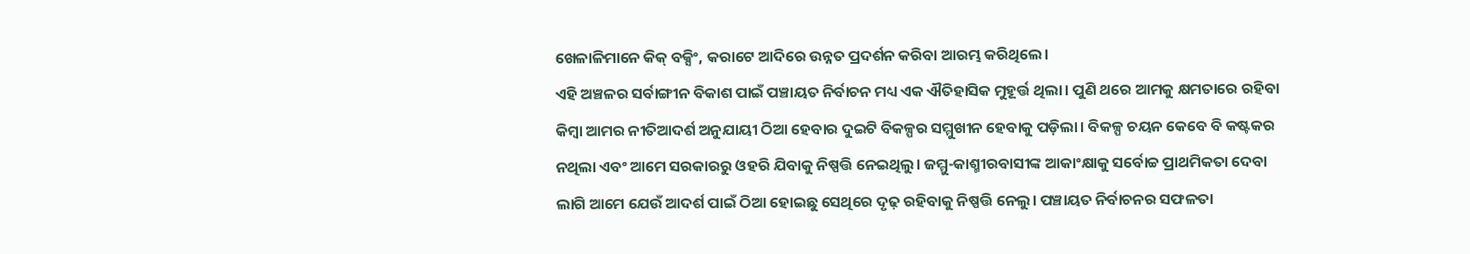ଖେଳାଳିମାନେ କିକ୍ ବକ୍ସିଂ, କରାଟେ ଆଦିରେ ଉନ୍ନତ ପ୍ରଦର୍ଶନ କରିବା ଆରମ୍ଭ କରିଥିଲେ।
ଏହି ଅଞ୍ଚଳର ସର୍ବାଙ୍ଗୀନ ବିକାଶ ପାଇଁ ପଞ୍ଚାୟତ ନିର୍ବାଚନ ମଧ୍ୟ ଏକ ଐତିହାସିକ ମୁହୂର୍ତ୍ତ ଥିଲା। ପୁଣି ଥରେ ଆମକୁ କ୍ଷମତାରେ ରହିବା କିମ୍ବା ଆମର ନୀତିଆଦର୍ଶ ଅନୁଯାୟୀ ଠିଆ ହେବାର ଦୁଇଟି ବିକଳ୍ପର ସମ୍ମୁଖୀନ ହେବାକୁ ପଡ଼ିଲା। ବିକଳ୍ପ ଚୟନ କେବେ ବି କଷ୍ଟକର ନଥିଲା ଏବଂ ଆମେ ସରକାରରୁ ଓହରି ଯିବାକୁ ନିଷ୍ପତ୍ତି ନେଇଥିଲୁ। ଜମ୍ମୁ-କାଶ୍ମୀରବାସୀଙ୍କ ଆକାଂକ୍ଷାକୁ ସର୍ବୋଚ୍ଚ ପ୍ରାଥମିକତା ଦେବା ଲାଗି ଆମେ ଯେଉଁ ଆଦର୍ଶ ପାଇଁ ଠିଆ ହୋଇଛୁ ସେଥିରେ ଦୃଢ଼ ରହିବାକୁ ନିଷ୍ପତ୍ତି ନେଲୁ। ପଞ୍ଚାୟତ ନିର୍ବାଚନର ସଫଳତା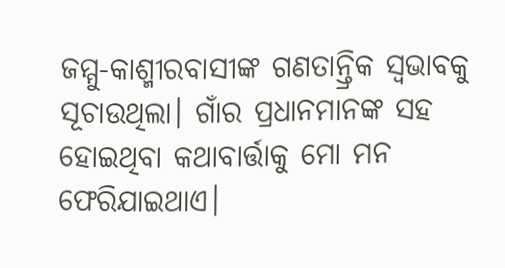ଜମ୍ମୁ-କାଶ୍ମୀରବାସୀଙ୍କ ଗଣତାନ୍ତ୍ରିକ ସ୍ୱଭାବକୁ ସୂଚାଉଥିଲା। ଗାଁର ପ୍ରଧାନମାନଙ୍କ ସହ ହୋଇଥିବା କଥାବାର୍ତ୍ତାକୁ ମୋ ମନ ଫେରିଯାଇଥାଏ।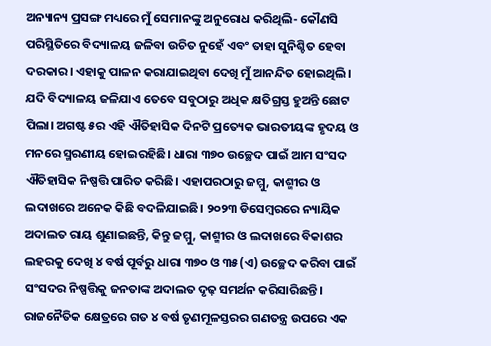ଅନ୍ୟାନ୍ୟ ପ୍ରସଙ୍ଗ ମଧ୍ୟରେ ମୁଁ ସେମାନଙ୍କୁ ଅନୁରୋଧ କରିଥିଲି- କୌଣସି ପରିସ୍ଥିତିରେ ବିଦ୍ୟାଳୟ ଜଳିବା ଉଚିତ ନୁହେଁ ଏବଂ ତାହା ସୁନିଶ୍ଚିତ ହେବା ଦରକାର। ଏହାକୁ ପାଳନ କରାଯାଇଥିବା ଦେଖି ମୁଁ ଆନନ୍ଦିତ ହୋଇଥିଲି। ଯଦି ବିଦ୍ୟାଳୟ ଜଳିଯାଏ ତେବେ ସବୁଠାରୁ ଅଧିକ କ୍ଷତିଗ୍ରସ୍ତ ହୁଅନ୍ତି ଛୋଟ ପିଲା। ଅଗଷ୍ଟ ୫ର ଏହି ଐତିହାସିକ ଦିନଟି ପ୍ରତ୍ୟେକ ଭାରତୀୟଙ୍କ ହୃଦୟ ଓ ମନରେ ସ୍ମରଣୀୟ ହୋଇରହିଛି। ଧାରା ୩୭୦ ଉଚ୍ଛେଦ ପାଇଁ ଆମ ସଂସଦ ଐତିହାସିକ ନିଷ୍ପତ୍ତି ପାରିତ କରିଛି। ଏହାପରଠାରୁ ଜମ୍ମୁ, କାଶ୍ମୀର ଓ ଲଦାଖରେ ଅନେକ କିଛି ବଦଳିଯାଇଛି। ୨୦୨୩ ଡିସେମ୍ବରରେ ନ୍ୟାୟିକ ଅଦାଲତ ରାୟ ଶୁଣାଇଛନ୍ତି, କିନ୍ତୁ ଜମ୍ମୁ, କାଶ୍ମୀର ଓ ଲଦାଖରେ ବିକାଶର ଲହରକୁ ଦେଖି ୪ ବର୍ଷ ପୂର୍ବରୁ ଧାରା ୩୭୦ ଓ ୩୫(ଏ) ଉଚ୍ଛେଦ କରିବା ପାଇଁ ସଂସଦର ନିଷ୍ପତ୍ତିକୁ ଜନତାଙ୍କ ଅଦାଲତ ଦୃଢ଼ ସମର୍ଥନ କରିସାରିଛନ୍ତି।
ରାଜନୈତିକ କ୍ଷେତ୍ରରେ ଗତ ୪ ବର୍ଷ ତୃଣମୂଳସ୍ତରର ଗଣତନ୍ତ୍ର ଉପରେ ଏକ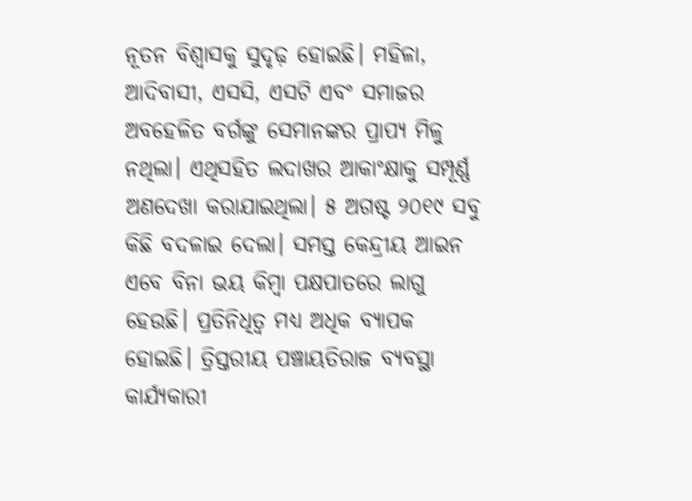ନୂତନ ବିଶ୍ୱାସକୁ ସୁଦୃଢ଼ ହୋଇଛି। ମହିଳା, ଆଦିବାସୀ, ଏସସି, ଏସଟି ଏବଂ ସମାଜର ଅବହେଳିତ ବର୍ଗଙ୍କୁ ସେମାନଙ୍କର ପ୍ରାପ୍ୟ ମିଳୁ ନଥିଲା। ଏଥିସହିତ ଲଦାଖର ଆକାଂକ୍ଷାକୁ ସମ୍ପୂର୍ଣ୍ଣ ଅଣଦେଖା କରାଯାଇଥିଲା। ୫ ଅଗଷ୍ଟ ୨୦୧୯ ସବୁ କିଛି ବଦଳାଇ ଦେଲା। ସମସ୍ତ କେନ୍ଦ୍ରୀୟ ଆଇନ ଏବେ ବିନା ଭୟ କିମ୍ବା ପକ୍ଷପାତରେ ଲାଗୁ ହେଉଛି। ପ୍ରତିନିଧିତ୍ୱ ମଧ୍ୟ ଅଧିକ ବ୍ୟାପକ ହୋଇଛି। ତ୍ରିସ୍ତରୀୟ ପଞ୍ଚାୟତିରାଜ ବ୍ୟବସ୍ଥା କାର୍ଯ୍ୟକାରୀ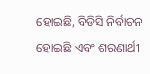ହୋଇଛି, ବିଡିସି ନିର୍ବାଚନ ହୋଇଛି ଏବଂ ଶରଣାର୍ଥୀ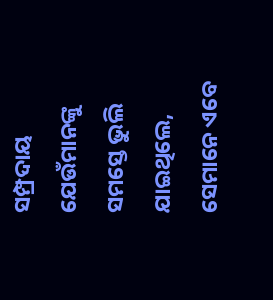ସମ୍ପ୍ରଦାୟ ଯେଉଁମାନଙ୍କୁ ସମସ୍ତେ ଭୁଲି ଯାଇଥିଲେ, ସେମାନେ ଏବେ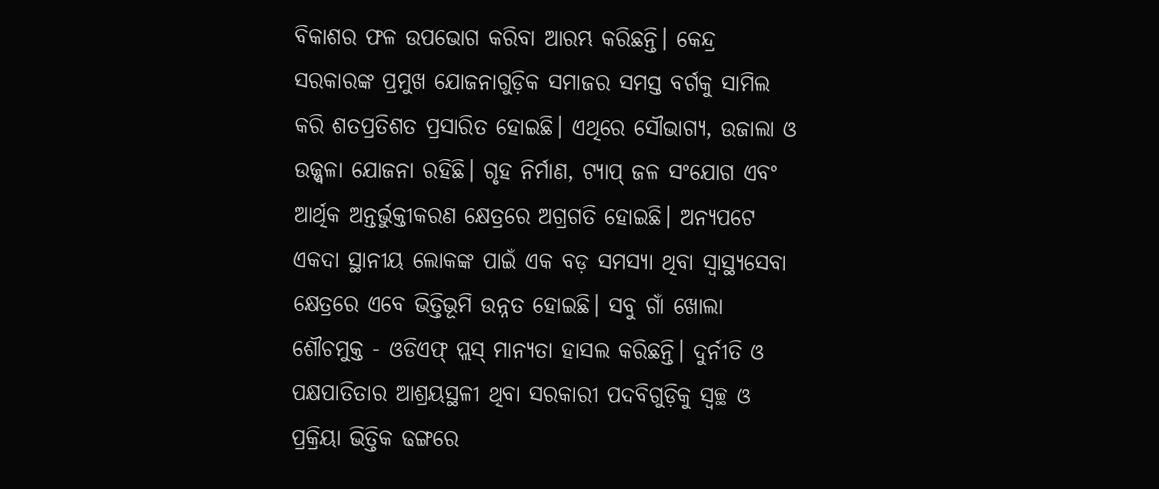ବିକାଶର ଫଳ ଉପଭୋଗ କରିବା ଆରମ୍ଭ କରିଛନ୍ତି। କେନ୍ଦ୍ର ସରକାରଙ୍କ ପ୍ରମୁଖ ଯୋଜନାଗୁଡ଼ିକ ସମାଜର ସମସ୍ତ ବର୍ଗକୁ ସାମିଲ କରି ଶତପ୍ରତିଶତ ପ୍ରସାରିତ ହୋଇଛି। ଏଥିରେ ସୌଭାଗ୍ୟ, ଉଜାଲା ଓ ଉଜ୍ଜ୍ୱଳା ଯୋଜନା ରହିଛି। ଗୃହ ନିର୍ମାଣ, ଟ୍ୟାପ୍ ଜଳ ସଂଯୋଗ ଏବଂ ଆର୍ଥିକ ଅନ୍ତର୍ଭୁକ୍ତୀକରଣ କ୍ଷେତ୍ରରେ ଅଗ୍ରଗତି ହୋଇଛି। ଅନ୍ୟପଟେ ଏକଦା ସ୍ଥାନୀୟ ଲୋକଙ୍କ ପାଇଁ ଏକ ବଡ଼ ସମସ୍ୟା ଥିବା ସ୍ୱାସ୍ଥ୍ୟସେବା କ୍ଷେତ୍ରରେ ଏବେ ଭିତ୍ତିଭୂମି ଉନ୍ନତ ହୋଇଛି। ସବୁ ଗାଁ ଖୋଲା ଶୌଚମୁକ୍ତ - ଓଡିଏଫ୍ ପ୍ଲସ୍ ମାନ୍ୟତା ହାସଲ କରିଛନ୍ତି। ଦୁର୍ନୀତି ଓ ପକ୍ଷପାତିତାର ଆଶ୍ରୟସ୍ଥଳୀ ଥିବା ସରକାରୀ ପଦବିଗୁଡ଼ିକୁ ସ୍ୱଚ୍ଛ ଓ ପ୍ରକ୍ରିୟା ଭିତ୍ତିକ ଢଙ୍ଗରେ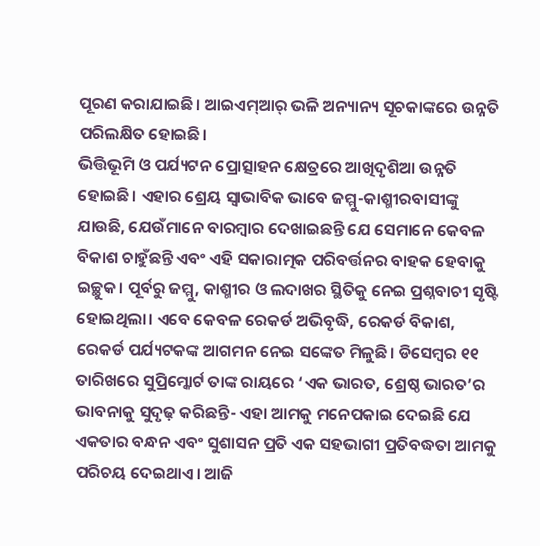ପୂରଣ କରାଯାଇଛି। ଆଇଏମ୍ଆର୍ ଭଳି ଅନ୍ୟାନ୍ୟ ସୂଚକାଙ୍କରେ ଉନ୍ନତି ପରିଲକ୍ଷିତ ହୋଇଛି।
ଭିତ୍ତିଭୂମି ଓ ପର୍ଯ୍ୟଟନ ପ୍ରୋତ୍ସାହନ କ୍ଷେତ୍ରରେ ଆଖିଦୃଶିଆ ଉନ୍ନତି ହୋଇଛି। ଏହାର ଶ୍ରେୟ ସ୍ୱାଭାବିକ ଭାବେ ଜମ୍ମୁ-କାଶ୍ମୀରବାସୀଙ୍କୁ ଯାଉଛି, ଯେଉଁମାନେ ବାରମ୍ବାର ଦେଖାଇଛନ୍ତି ଯେ ସେମାନେ କେବଳ ବିକାଶ ଚାହୁଁଛନ୍ତି ଏବଂ ଏହି ସକାରାତ୍ମକ ପରିବର୍ତ୍ତନର ବାହକ ହେବାକୁ ଇଚ୍ଛୁକ। ପୂର୍ବରୁ ଜମ୍ମୁ, କାଶ୍ମୀର ଓ ଲଦାଖର ସ୍ଥିତିକୁ ନେଇ ପ୍ରଶ୍ନବାଚୀ ସୃଷ୍ଟି ହୋଇଥିଲା। ଏବେ କେବଳ ରେକର୍ଡ ଅଭିବୃଦ୍ଧି, ରେକର୍ଡ ବିକାଶ, ରେକର୍ଡ ପର୍ଯ୍ୟଟକଙ୍କ ଆଗମନ ନେଇ ସଙ୍କେତ ମିଳୁଛି। ଡିସେମ୍ବର ୧୧ ତାରିଖରେ ସୁପ୍ରିମ୍କୋର୍ଟ ତାଙ୍କ ରାୟରେ ‘ଏକ ଭାରତ, ଶ୍ରେଷ୍ଠ ଭାରତ’ର ଭାବନାକୁ ସୁଦୃଢ଼ କରିଛନ୍ତି- ଏହା ଆମକୁ ମନେପକାଇ ଦେଇଛି ଯେ ଏକତାର ବନ୍ଧନ ଏବଂ ସୁଶାସନ ପ୍ରତି ଏକ ସହଭାଗୀ ପ୍ରତିବଦ୍ଧତା ଆମକୁ ପରିଚୟ ଦେଇଥାଏ। ଆଜି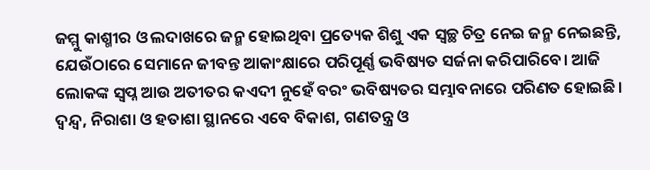ଜମ୍ମୁ କାଶ୍ମୀର ଓ ଲଦାଖରେ ଜନ୍ମ ହୋଇଥିବା ପ୍ରତ୍ୟେକ ଶିଶୁ ଏକ ସ୍ୱଚ୍ଛ ଚିତ୍ର ନେଇ ଜନ୍ମ ନେଇଛନ୍ତି, ଯେଉଁଠାରେ ସେମାନେ ଜୀବନ୍ତ ଆକାଂକ୍ଷାରେ ପରିପୂର୍ଣ୍ଣ ଭବିଷ୍ୟତ ସର୍ଜନା କରିପାରିବେ। ଆଜି ଲୋକଙ୍କ ସ୍ୱପ୍ନ ଆଉ ଅତୀତର କଏଦୀ ନୁହେଁ ବରଂ ଭବିଷ୍ୟତର ସମ୍ଭାବନାରେ ପରିଣତ ହୋଇଛି। ଦ୍ୱନ୍ଦ୍ୱ, ନିରାଶା ଓ ହତାଶା ସ୍ଥାନରେ ଏବେ ବିକାଶ, ଗଣତନ୍ତ୍ର ଓ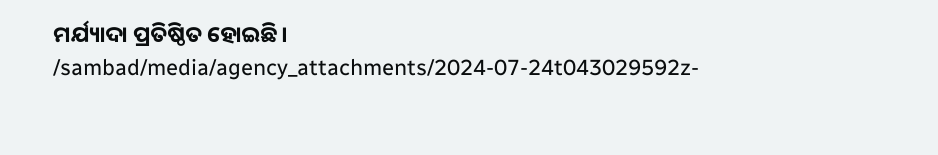ମର୍ଯ୍ୟାଦା ପ୍ରତିଷ୍ଠିତ ହୋଇଛି।
/sambad/media/agency_attachments/2024-07-24t043029592z-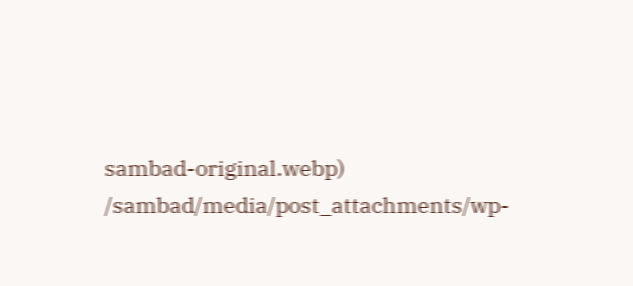sambad-original.webp)
/sambad/media/post_attachments/wp-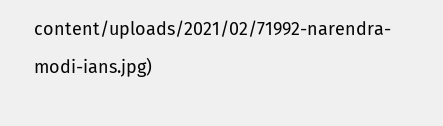content/uploads/2021/02/71992-narendra-modi-ians.jpg)